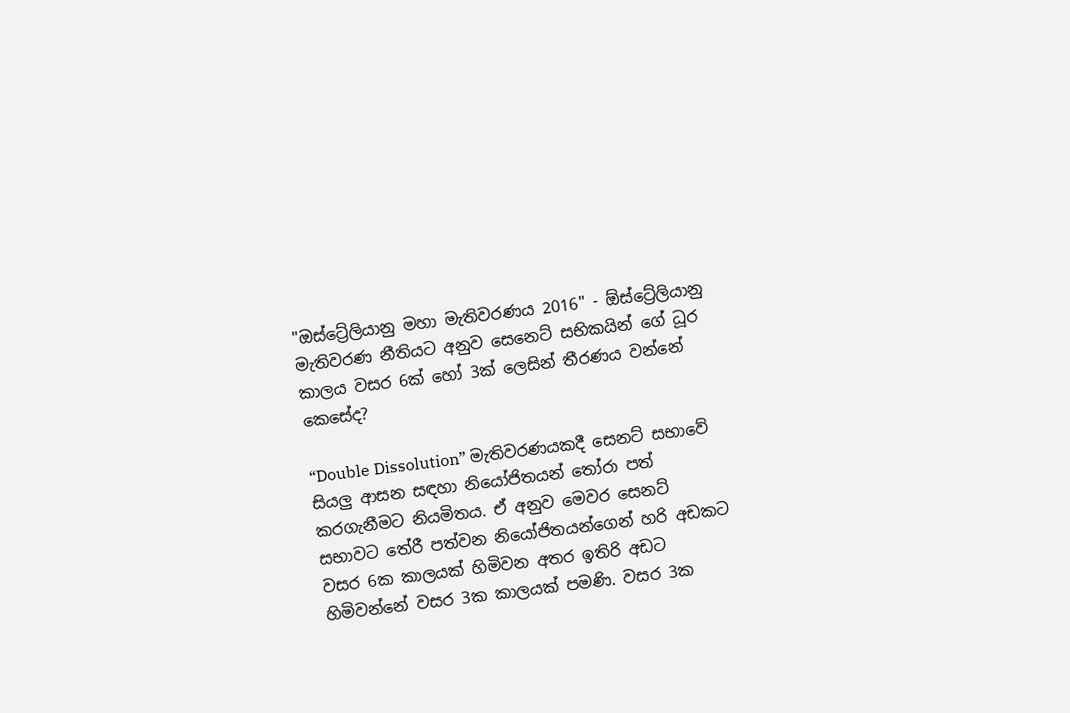"ඔස්ට්‍රේලියානු මහා මැතිවරණය 2016" - ඕස්ට්‍රේලියානු මැතිවරණ නීතියට අනුව සෙනෙට් සභිකයින් ගේ ධූර කාලය වසර 6ක් හෝ 3ක් ලෙසින් තීරණය වන්නේ කෙසේද?

“Double Dissolution” මැතිවරණයකදී සෙනට් සභාවේ සියලු ආසන සඳහා නියෝජිතයන් තෝරා පත් කරගැනීමට නියමිතය. ඒ අනුව මෙවර සෙනට් සභාවට තේරී පත්වන නියෝජිතයන්ගෙන් හරි අඩකට වසර 6ක කාලයක් හිමිවන අතර ඉතිරි අඩට හිමිවන්නේ වසර 3ක කාලයක් පමණි. වසර 3ක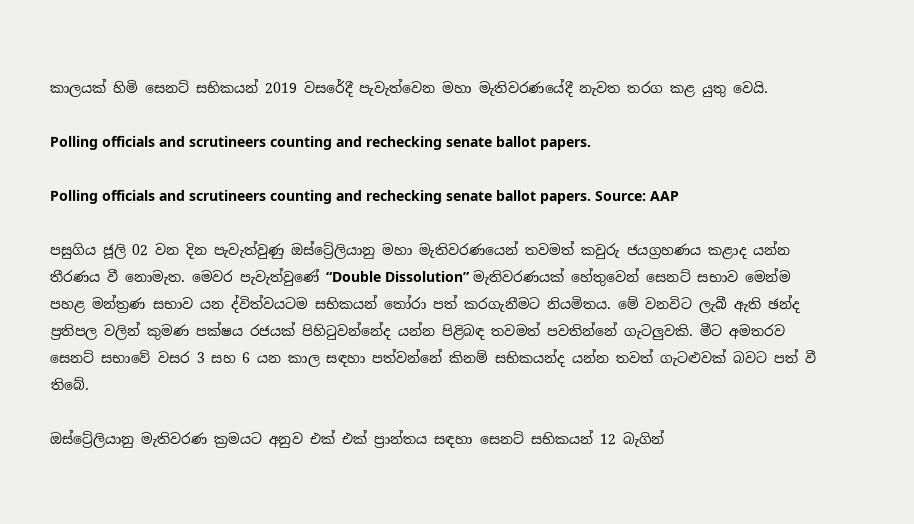කාලයක් හිමි සෙනට් සභිකයන් 2019 වසරේදී පැවැත්වෙන මහා මැතිවරණයේදී නැවත තරග කළ යුතු වෙයි.

Polling officials and scrutineers counting and rechecking senate ballot papers.

Polling officials and scrutineers counting and rechecking senate ballot papers. Source: AAP

පසුගිය ජූලි 02 වන දින පැවැත්වුණු ඔස්ට්‍රේලියානු මහා මැතිවරණයෙන් තවමත් කවුරු ජයග්‍රහණය කළාද යන්න තීරණය වී නොමැත. මෙවර පැවැත්වුණේ “Double Dissolution” මැතිවරණයක් හේතුවෙන් සෙනට් සභාව මෙන්ම පහළ මන්ත්‍රණ සභාව යන ද්විත්වයටම සභිකයන් තෝරා පත් කරගැනීමට නියමිතය. මේ වනවිට ලැබී ඇති ඡන්ද ප්‍රතිපල වලින් කුමණ පක්ෂය රජයක් පිහිටුවන්නේද යන්න පිළිබඳ තවමත් පවතින්නේ ගැටලුවකි. මීට අමතරව සෙනට් සභාවේ වසර 3 සහ 6 යන කාල සඳහා පත්වන්නේ කිනම් සභිකයන්ද යන්න තවත් ගැටළුවක් බවට පත් වී තිබේ.

ඔස්ට්‍රේලියානු මැතිවරණ ක්‍රමයට අනුව එක් එක් ප්‍රාන්තය සඳහා සෙනට් සභිකයන් 12 බැගින්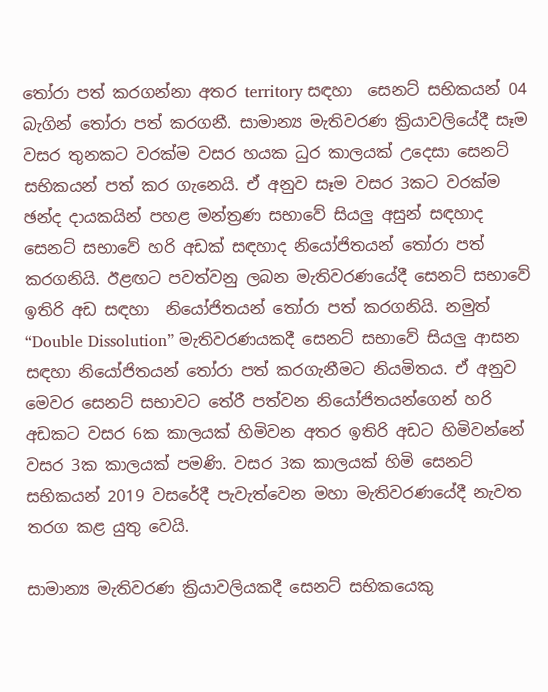තෝරා පත් කරගන්නා අතර territory සඳහා  සෙනට් සභිකයන් 04  බැගින් තෝරා පත් කරගනී. සාමාන්‍ය මැතිවරණ ක්‍රියාවලියේදී සෑම වසර තුනකට වරක්ම වසර හයක ධුර කාලයක් උදෙසා සෙනට් සභිකයන් පත් කර ගැනෙයි. ඒ අනුව සෑම වසර 3කට වරක්ම ඡන්ද දායකයින් පහළ මන්ත්‍රණ සභාවේ සියලු අසුන් සඳහාද සෙනට් සභාවේ හරි අඩක් සඳහාද නියෝජිතයන් තෝරා පත් කරගනියි. ඊළඟට පවත්වනු ලබන මැතිවරණයේදී සෙනට් සභාවේ ඉතිරි අඩ සඳහා  නියෝජිතයන් තෝරා පත් කරගනියි. නමුත් “Double Dissolution” මැතිවරණයකදී සෙනට් සභාවේ සියලු ආසන සඳහා නියෝජිතයන් තෝරා පත් කරගැනීමට නියමිතය. ඒ අනුව මෙවර සෙනට් සභාවට තේරී පත්වන නියෝජිතයන්ගෙන් හරි අඩකට වසර 6ක කාලයක් හිමිවන අතර ඉතිරි අඩට හිමිවන්නේ වසර 3ක කාලයක් පමණි. වසර 3ක කාලයක් හිමි සෙනට් සභිකයන් 2019 වසරේදී පැවැත්වෙන මහා මැතිවරණයේදී නැවත තරග කළ යුතු වෙයි.

සාමාන්‍ය මැතිවරණ ක්‍රියාවලියකදී සෙනට් සභිකයෙකු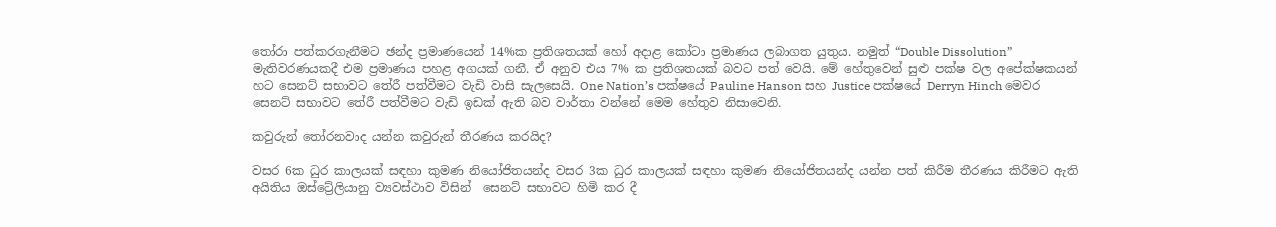තෝරා පත්කරගැනීමට ඡන්ද ප්‍රමාණයෙන් 14%ක ප්‍රතිශතයක් හෝ අදාළ කෝටා ප්‍රමාණය ලබාගත යුතුය. නමුත් “Double Dissolution” මැතිවරණයකදී එම ප්‍රමාණය පහළ අගයක් ගනී. ඒ අනුව එය 7% ක ප්‍රතිශතයක් බවට පත් වෙයි. මේ හේතුවෙන් සුළු පක්ෂ වල අපේක්ෂකයන් හට සෙනට් සභාවට තේරී පත්වීමට වැඩි වාසි සැලසෙයි. One Nation’s පක්ෂයේ Pauline Hanson සහ Justice පක්ෂයේ Derryn Hinch මෙවර සෙනට් සභාවට තේරී පත්වීමට වැඩි ඉඩක් ඇති බව වාර්තා වන්නේ මෙම හේතුව නිසාවෙනි.

කවුරුන් තෝරනවාද යන්න කවුරුන් තීරණය කරයිද?

වසර 6ක ධුර කාලයක් සඳහා කුමණ නියෝජිතයන්ද වසර 3ක ධුර කාලයක් සඳහා කුමණ නියෝජිතයන්ද යන්න පත් කිරීම තීරණය කිරීමට ඇති අයිතිය ඔස්ට්‍රේලියානු ව්‍යවස්ථාව විසින්  සෙනට් සභාවට හිමි කර දී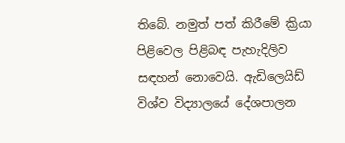තිබේ. නමුත් පත් කිරීමේ ක්‍රියා පිළිවෙල පිළිබඳ පැහැදිලිව සඳහන් නොවෙයි. ඇඩිලෙයිඩ් විශ්ව විද්‍යාලයේ දේශපාලන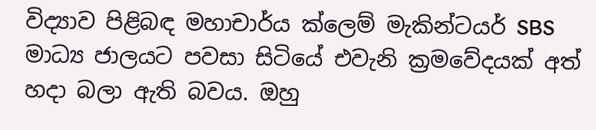විද්‍යාව පිළිබඳ මහාචාර්ය ක්ලෙම් මැකින්ටයර් SBS මාධ්‍ය ජාලයට පවසා සිටියේ එවැනි ක්‍රමවේදයක් අත් හදා බලා ඇති බවය. ඔහු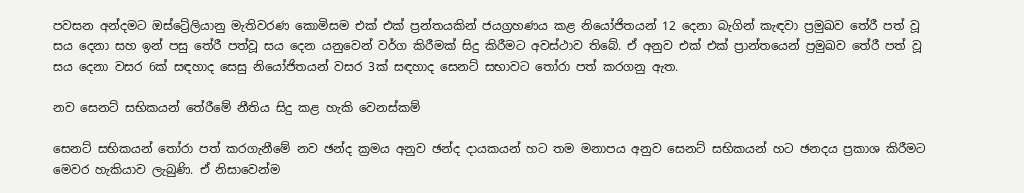පවසන අන්දමට ඔස්ට්‍රේලියානු මැතිවරණ කොමිසම එක් එක් ප්‍රන්තයකින් ජයග්‍රහණය කළ නියෝජිතයන් 12 දෙනා බැගින් කැඳවා ප්‍රමුඛව තේරී පත් වූ සය දෙනා සහ ඉන් පසු තේරී පත්වූ සය දෙන යනුවෙන් වර්ග කිරීමක් සිදු කිරීමට අවස්ථාව තිබේ. ඒ අනුව එක් එක් ප්‍රාන්තයෙන් ප්‍රමුඛව තේරී පත් වූ සය දෙනා වසර 6ක් සඳහාද සෙසු නියෝජිතයන් වසර 3ක් සඳහාද සෙනට් සභාවට තෝරා පත් කරගනු ඇත.

නව සෙනට් සභිකයන් තේරීමේ නීතිය සිදු කළ හැකි වෙනස්කම්

සෙනට් සභිකයන් තෝරා පත් කරගැනීමේ නව ඡන්ද ක්‍රමය අනුව ඡන්ද දායකයන් හට තම මනාපය අනුව සෙනට් සභිකයන් හට ඡනදය ප්‍රකාශ කිරීමට මෙවර හැකියාව ලැබුණි. ඒ නිසාවෙන්ම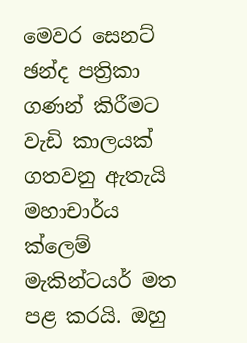මෙවර සෙනට් ඡන්ද පත්‍රිකා ගණන් කිරීමට වැඩි කාලයක් ගතවනු ඇතැයි මහාචාර්ය ක්ලෙම් මැකින්ටයර් මත පළ කරයි. ඔහු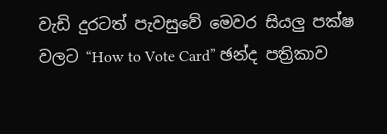වැඩි දුරටත් පැවසුවේ මෙවර සියලු පක්ෂ වලට “How to Vote Card” ඡන්ද පත්‍රිකාව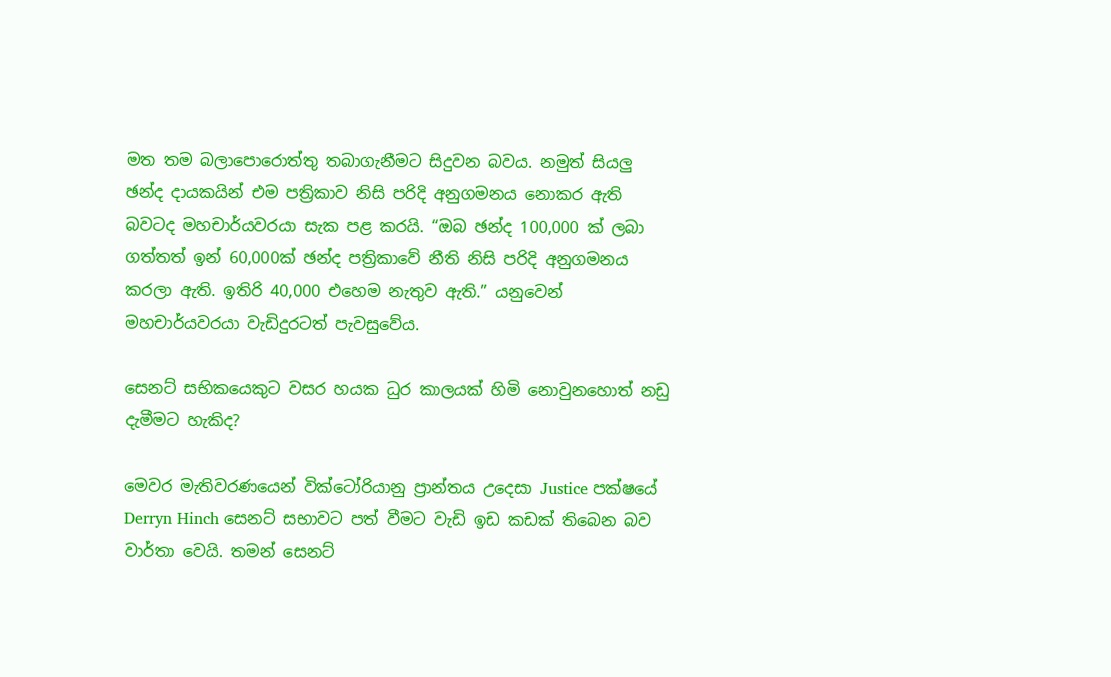මත තම බලාපොරොත්තු තබාගැනීමට සිදුවන බවය. නමුත් සියලු ඡන්ද දායකයින් එම පත්‍රිකාව නිසි පරිදි අනුගමනය නොකර ඇති බවටද මහචාර්යවරයා සැක පළ කරයි. “ඔබ ඡන්ද 100,000 ක් ලබා ගත්තත් ඉන් 60,000ක් ඡන්ද පත්‍රිකාවේ නීති නිසි පරිදි අනුගමනය කරලා ඇති. ඉතිරි 40,000 එහෙම නැතුව ඇති.” යනුවෙන් මහචාර්යවරයා වැඩිදුරටත් පැවසුවේය.

සෙනට් සභිකයෙකුට වසර හයක ධුර කාලයක් හිමි නොවුනහොත් නඩු දැමීමට හැකිද?

මෙවර මැතිවරණයෙන් වික්ටෝරියානු ප්‍රාන්තය උදෙසා Justice පක්ෂයේ Derryn Hinch සෙනට් සභාවට පත් වීමට වැඩි ඉඩ කඩක් තිබෙන බව වාර්තා වෙයි. තමන් සෙනට්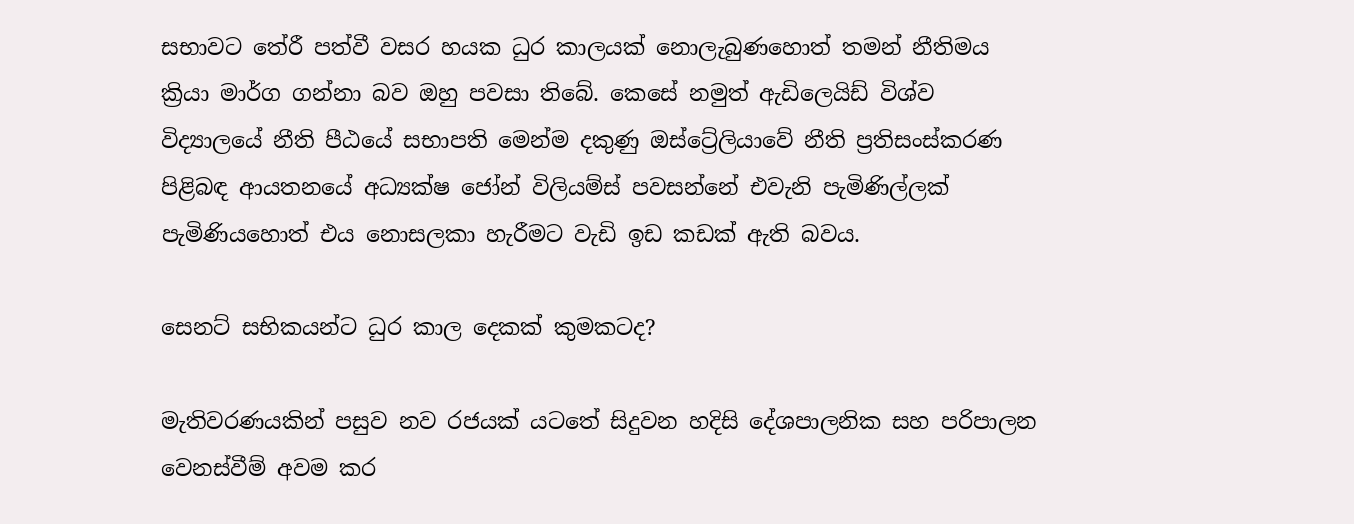සභාවට තේරී පත්වී වසර හයක ධුර කාලයක් නොලැබුණහොත් තමන් නීතිමය ක්‍රියා මාර්ග ගන්නා බව ඔහු පවසා තිබේ. කෙසේ නමුත් ඇඩිලෙයිඩ් විශ්ව විද්‍යාලයේ නීති පීඨයේ සභාපති මෙන්ම දකුණු ඔස්ට්‍රේලියාවේ නීති ප්‍රතිසංස්කරණ පිළිබඳ ආයතනයේ අධ්‍යක්ෂ ජෝන් විලියම්ස් පවසන්නේ එවැනි පැමිණිල්ලක් පැමිණියහොත් එය නොසලකා හැරීමට වැඩි ඉඩ කඩක් ඇති බවය.

සෙනට් සභිකයන්ට ධුර කාල දෙකක් කුමකටද?

මැතිවරණයකින් පසුව නව රජයක් යටතේ සිදුවන හදිසි දේශපාලනික සහ පරිපාලන වෙනස්වීම් අවම කර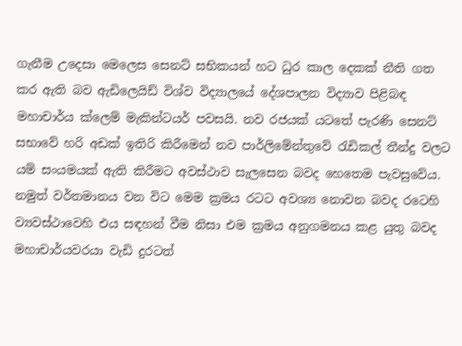ගැනීම උදෙසා මෙලෙස සෙනට් සභිකයන් හට ධුර කාල දෙකක් නීති ගත කර ඇති බව ඇඩිලෙයිඩ් විශ්ව විද්‍යාලයේ දේශපාලන විද්‍යාව පිළිබඳ මහාචාර්ය ක්ලෙම් මැකින්ටයර් පවසයි. නව රජයක් යටතේ පැරණි සෙනට් සභාවේ හරි අඩක් ඉතිරි කිරීමෙන් නව පාර්ලිමේන්තුවේ රැඩිකල් තීන්දු වලට යම් සංයමයක් ඇති කිරීමට අවස්ථාව සැලසෙන බවද හෙතෙම පැවසුවේය. නමුත් වර්තමානය වන විට මෙම ක්‍රමය රටට අවශ්‍ය නොවන බවද රටෙහි ව්‍යවස්ථාවෙහි එය සඳහන් වීම නිසා එම ක්‍රමය අනුගමනය කළ යුතු බවද මහාචාර්යවරයා වැඩි දුරටත්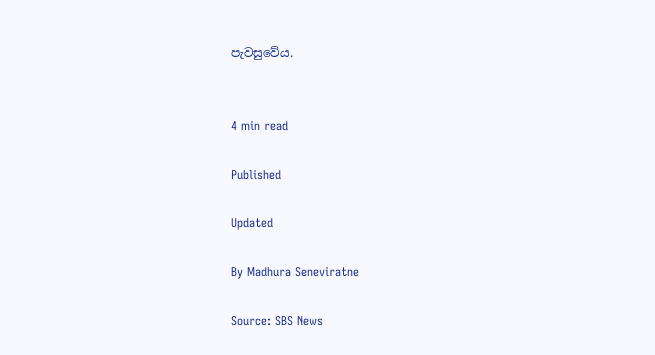පැවසුවේය.


4 min read

Published

Updated

By Madhura Seneviratne

Source: SBS News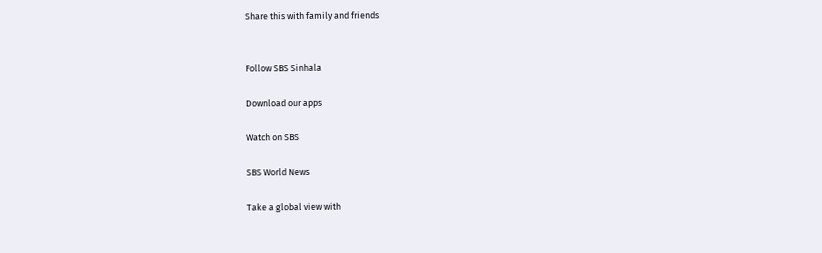Share this with family and friends


Follow SBS Sinhala

Download our apps

Watch on SBS

SBS World News

Take a global view with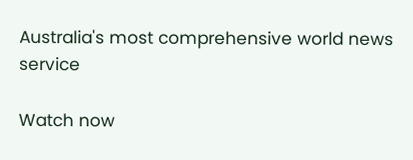Australia's most comprehensive world news service

Watch now